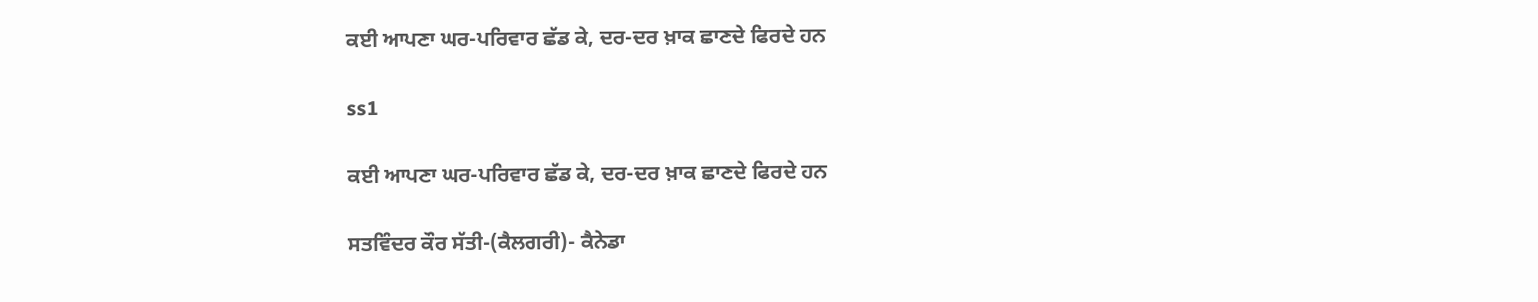ਕਈ ਆਪਣਾ ਘਰ-ਪਰਿਵਾਰ ਛੱਡ ਕੇ, ਦਰ-ਦਰ ਖ਼ਾਕ ਛਾਣਦੇ ਫਿਰਦੇ ਹਨ

ss1

ਕਈ ਆਪਣਾ ਘਰ-ਪਰਿਵਾਰ ਛੱਡ ਕੇ, ਦਰ-ਦਰ ਖ਼ਾਕ ਛਾਣਦੇ ਫਿਰਦੇ ਹਨ

ਸਤਵਿੰਦਰ ਕੌਰ ਸੱਤੀ-(ਕੈਲਗਰੀ)- ਕੈਨੇਡਾ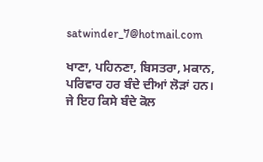satwinder_7@hotmail.com

ਖਾਣਾ, ਪਹਿਨਣਾ, ਬਿਸਤਰਾ, ਮਕਾਨ, ਪਰਿਵਾਰ ਹਰ ਬੰਦੇ ਦੀਆਂ ਲੋੜਾਂ ਹਨ। ਜੇ ਇਹ ਕਿਸੇ ਬੰਦੇ ਕੋਲ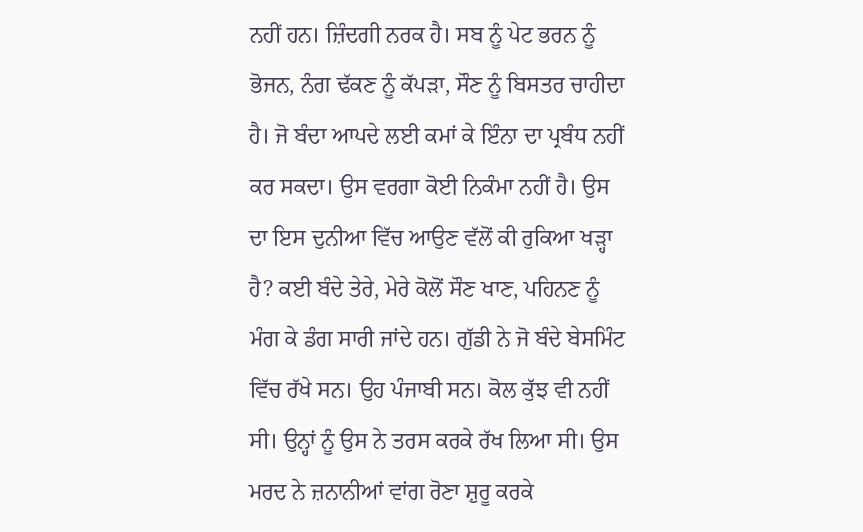ਨਹੀਂ ਹਨ। ਜ਼ਿੰਦਗੀ ਨਰਕ ਹੈ। ਸਬ ਨੂੰ ਪੇਟ ਭਰਨ ਨੂੰ ਭੋਜਨ, ਨੰਗ ਢੱਕਣ ਨੂੰ ਕੱਪੜਾ, ਸੌਣ ਨੂੰ ਬਿਸਤਰ ਚਾਹੀਦਾ ਹੈ। ਜੋ ਬੰਦਾ ਆਪਦੇ ਲਈ ਕਮਾਂ ਕੇ ਇੰਨਾ ਦਾ ਪ੍ਰਬੰਧ ਨਹੀਂ ਕਰ ਸਕਦਾ। ਉਸ ਵਰਗਾ ਕੋਈ ਨਿਕੰਮਾ ਨਹੀਂ ਹੈ। ਉਸ ਦਾ ਇਸ ਦੁਨੀਆ ਵਿੱਚ ਆਉਣ ਵੱਲੋਂ ਕੀ ਰੁਕਿਆ ਖੜ੍ਹਾ ਹੈ? ਕਈ ਬੰਦੇ ਤੇਰੇ, ਮੇਰੇ ਕੋਲੋਂ ਸੌਣ ਖਾਣ, ਪਹਿਨਣ ਨੂੰ ਮੰਗ ਕੇ ਡੰਗ ਸਾਰੀ ਜਾਂਦੇ ਹਨ। ਗੁੱਡੀ ਨੇ ਜੋ ਬੰਦੇ ਬੇਸਮਿੰਟ ਵਿੱਚ ਰੱਖੇ ਸਨ। ਉਹ ਪੰਜਾਬੀ ਸਨ। ਕੋਲ ਕੁੱਝ ਵੀ ਨਹੀਂ ਸੀ। ਉਨ੍ਹਾਂ ਨੂੰ ਉਸ ਨੇ ਤਰਸ ਕਰਕੇ ਰੱਖ ਲਿਆ ਸੀ। ਉਸ ਮਰਦ ਨੇ ਜ਼ਨਾਨੀਆਂ ਵਾਂਗ ਰੋਣਾ ਸ਼ੁਰੂ ਕਰਕੇ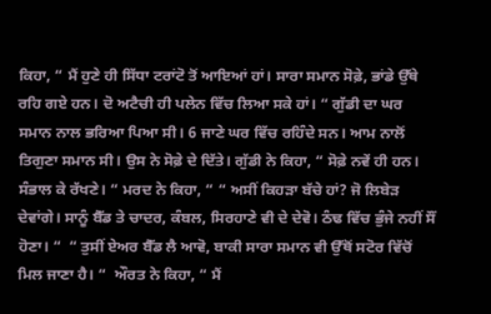ਕਿਹਾ, “ ਮੈਂ ਹੁਣੇ ਹੀ ਸਿੱਧਾ ਟਰਾਂਟੋ ਤੋਂ ਆਇਆਂ ਹਾਂ। ਸਾਰਾ ਸਮਾਨ ਸੋਫ਼ੇ, ਭਾਂਡੇ ਉੱਥੇ ਰਹਿ ਗਏ ਹਨ। ਦੋ ਅਟੈਚੀ ਹੀ ਪਲੇਨ ਵਿੱਚ ਲਿਆ ਸਕੇ ਹਾਂ। “ ਗੁੱਡੀ ਦਾ ਘਰ ਸਮਾਨ ਨਾਲ ਭਰਿਆ ਪਿਆ ਸੀ। 6 ਜਾਣੇ ਘਰ ਵਿੱਚ ਰਹਿੰਦੇ ਸਨ। ਆਮ ਨਾਲੋਂ ਤਿਗੁਣਾ ਸਮਾਨ ਸੀ। ਉਸ ਨੇ ਸੋਫ਼ੇ ਦੇ ਦਿੱਤੇ। ਗੁੱਡੀ ਨੇ ਕਿਹਾ, “ ਸੋਫ਼ੇ ਨਵੇਂ ਹੀ ਹਨ। ਸੰਭਾਲ ਕੇ ਰੱਖਣੇ। “ ਮਰਦ ਨੇ ਕਿਹਾ, “ “ ਅਸੀਂ ਕਿਹੜਾ ਬੱਚੇ ਹਾਂ? ਜੋ ਲਿਬੇੜ ਦੇਵਾਂਗੇ। ਸਾਨੂੰ ਬੈੱਡ ਤੇ ਚਾਦਰ, ਕੰਬਲ, ਸਿਰਹਾਣੇ ਵੀ ਦੇ ਦੇਵੋ। ਠੰਢ ਵਿੱਚ ਭੁੰਜੇ ਨਹੀਂ ਸੌਂ ਹੋਣਾ। “  “ ਤੁਸੀਂ ਏਅਰ ਬੈੱਡ ਲੈ ਆਵੋ, ਬਾਕੀ ਸਾਰਾ ਸਮਾਨ ਵੀ ਉੱਥੋਂ ਸਟੋਰ ਵਿੱਚੋਂ ਮਿਲ ਜਾਣਾ ਹੈ। “  ਔਰਤ ਨੇ ਕਿਹਾ, “ ਮੈਂ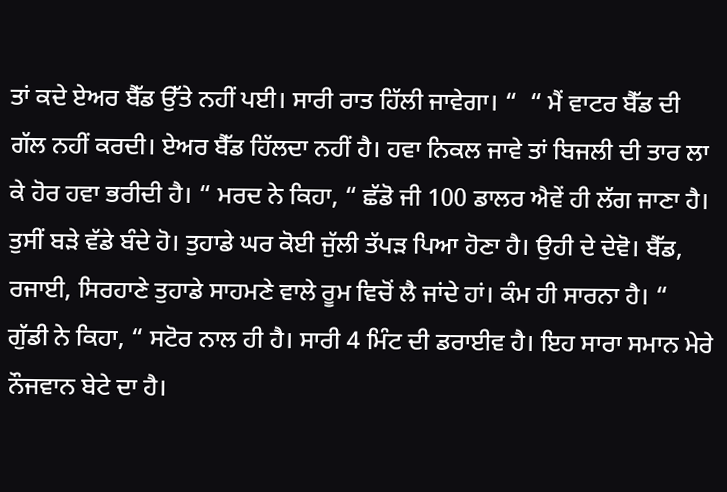ਤਾਂ ਕਦੇ ਏਅਰ ਬੈੱਡ ਉੱਤੇ ਨਹੀਂ ਪਈ। ਸਾਰੀ ਰਾਤ ਹਿੱਲੀ ਜਾਵੇਗਾ। “  “ ਮੈਂ ਵਾਟਰ ਬੈੱਡ ਦੀ ਗੱਲ ਨਹੀਂ ਕਰਦੀ। ਏਅਰ ਬੈੱਡ ਹਿੱਲਦਾ ਨਹੀਂ ਹੈ। ਹਵਾ ਨਿਕਲ ਜਾਵੇ ਤਾਂ ਬਿਜਲੀ ਦੀ ਤਾਰ ਲਾ ਕੇ ਹੋਰ ਹਵਾ ਭਰੀਦੀ ਹੈ। “ ਮਰਦ ਨੇ ਕਿਹਾ, “ ਛੱਡੋ ਜੀ 100 ਡਾਲਰ ਐਵੇਂ ਹੀ ਲੱਗ ਜਾਣਾ ਹੈ। ਤੁਸੀਂ ਬੜੇ ਵੱਡੇ ਬੰਦੇ ਹੋ। ਤੁਹਾਡੇ ਘਰ ਕੋਈ ਜੁੱਲੀ ਤੱਪੜ ਪਿਆ ਹੋਣਾ ਹੈ। ਉਹੀ ਦੇ ਦੇਵੋ। ਬੈੱਡ, ਰਜਾਈ, ਸਿਰਹਾਣੇ ਤੁਹਾਡੇ ਸਾਹਮਣੇ ਵਾਲੇ ਰੂਮ ਵਿਚੋਂ ਲੈ ਜਾਂਦੇ ਹਾਂ। ਕੰਮ ਹੀ ਸਾਰਨਾ ਹੈ। “  ਗੁੱਡੀ ਨੇ ਕਿਹਾ, “ ਸਟੋਰ ਨਾਲ ਹੀ ਹੈ। ਸਾਰੀ 4 ਮਿੰਟ ਦੀ ਡਰਾਈਵ ਹੈ। ਇਹ ਸਾਰਾ ਸਮਾਨ ਮੇਰੇ ਨੌਜਵਾਨ ਬੇਟੇ ਦਾ ਹੈ।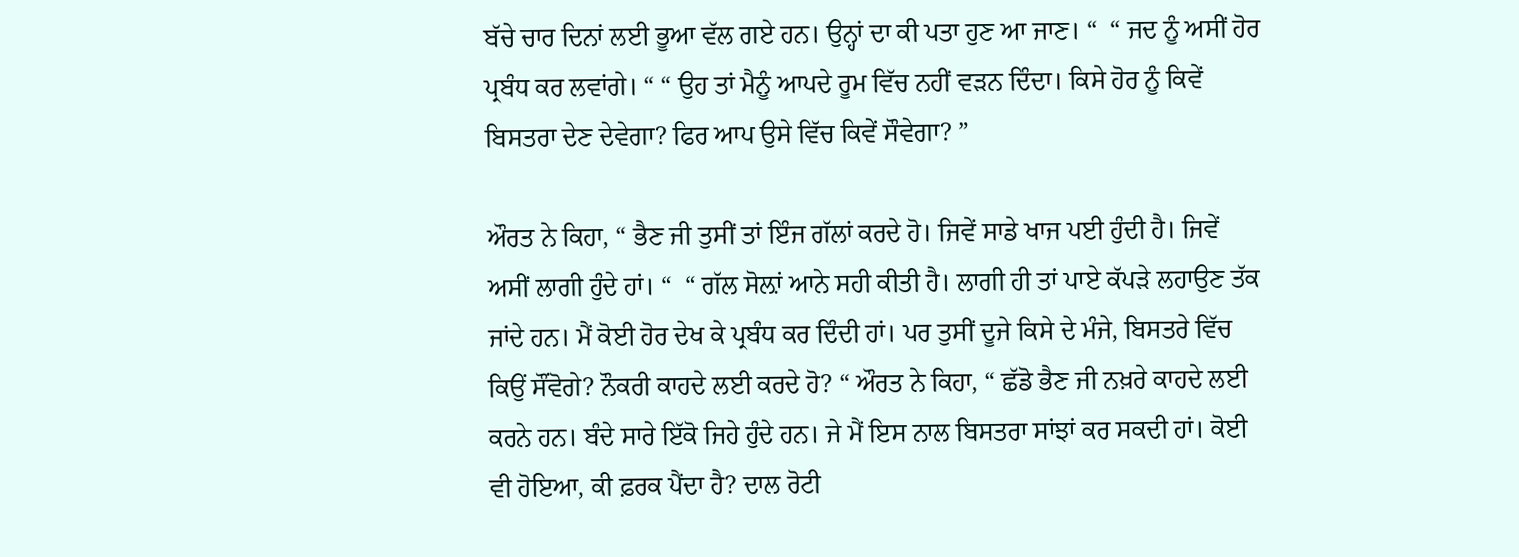ਬੱਚੇ ਚਾਰ ਦਿਨਾਂ ਲਈ ਭੂਆ ਵੱਲ ਗਏ ਹਨ। ਉਨ੍ਹਾਂ ਦਾ ਕੀ ਪਤਾ ਹੁਣ ਆ ਜਾਣ। “  “ ਜਦ ਨੂੰ ਅਸੀਂ ਹੋਰ ਪ੍ਰਬੰਧ ਕਰ ਲਵਾਂਗੇ। “ “ ਉਹ ਤਾਂ ਮੈਨੂੰ ਆਪਦੇ ਰੂਮ ਵਿੱਚ ਨਹੀਂ ਵੜਨ ਦਿੰਦਾ। ਕਿਸੇ ਹੋਰ ਨੂੰ ਕਿਵੇਂ ਬਿਸਤਰਾ ਦੇਣ ਦੇਵੇਗਾ? ਫਿਰ ਆਪ ਉਸੇ ਵਿੱਚ ਕਿਵੇਂ ਸੌਵੇਗਾ? ”

ਔਰਤ ਨੇ ਕਿਹਾ, “ ਭੈਣ ਜੀ ਤੁਸੀਂ ਤਾਂ ਇੰਜ ਗੱਲਾਂ ਕਰਦੇ ਹੋ। ਜਿਵੇਂ ਸਾਡੇ ਖਾਜ ਪਈ ਹੁੰਦੀ ਹੈ। ਜਿਵੇਂ ਅਸੀਂ ਲਾਗੀ ਹੁੰਦੇ ਹਾਂ। “  “ ਗੱਲ ਸੋਲ਼ਾਂ ਆਨੇ ਸਹੀ ਕੀਤੀ ਹੈ। ਲਾਗੀ ਹੀ ਤਾਂ ਪਾਏ ਕੱਪੜੇ ਲਹਾਉਣ ਤੱਕ ਜਾਂਦੇ ਹਨ। ਮੈਂ ਕੋਈ ਹੋਰ ਦੇਖ ਕੇ ਪ੍ਰਬੰਧ ਕਰ ਦਿੰਦੀ ਹਾਂ। ਪਰ ਤੁਸੀਂ ਦੂਜੇ ਕਿਸੇ ਦੇ ਮੰਜੇ, ਬਿਸਤਰੇ ਵਿੱਚ ਕਿਉਂ ਸੌਂਵੋਗੇ? ਨੌਕਰੀ ਕਾਹਦੇ ਲਈ ਕਰਦੇ ਹੋ? “ ਔਰਤ ਨੇ ਕਿਹਾ, “ ਛੱਡੋ ਭੈਣ ਜੀ ਨਖ਼ਰੇ ਕਾਹਦੇ ਲਈ ਕਰਨੇ ਹਨ। ਬੰਦੇ ਸਾਰੇ ਇੱਕੋ ਜਿਹੇ ਹੁੰਦੇ ਹਨ। ਜੇ ਮੈਂ ਇਸ ਨਾਲ ਬਿਸਤਰਾ ਸਾਂਝਾਂ ਕਰ ਸਕਦੀ ਹਾਂ। ਕੋਈ ਵੀ ਹੋਇਆ, ਕੀ ਫ਼ਰਕ ਪੈਂਦਾ ਹੈ? ਦਾਲ ਰੋਟੀ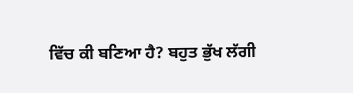ਵਿੱਚ ਕੀ ਬਣਿਆ ਹੈ? ਬਹੁਤ ਭੁੱਖ ਲੱਗੀ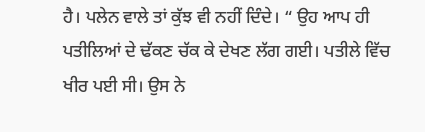ਹੈ। ਪਲੇਨ ਵਾਲੇ ਤਾਂ ਕੁੱਝ ਵੀ ਨਹੀਂ ਦਿੰਦੇ। “ ਉਹ ਆਪ ਹੀ ਪਤੀਲਿਆਂ ਦੇ ਢੱਕਣ ਚੱਕ ਕੇ ਦੇਖਣ ਲੱਗ ਗਈ। ਪਤੀਲੇ ਵਿੱਚ ਖੀਰ ਪਈ ਸੀ। ਉਸ ਨੇ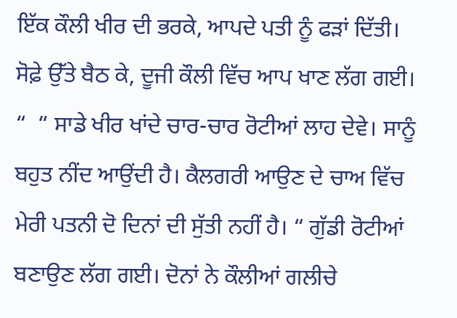ਇੱਕ ਕੌਲੀ ਖੀਰ ਦੀ ਭਰਕੇ, ਆਪਦੇ ਪਤੀ ਨੂੰ ਫੜਾਂ ਦਿੱਤੀ। ਸੋਫ਼ੇ ਉੱਤੇ ਬੈਠ ਕੇ, ਦੂਜੀ ਕੌਲੀ ਵਿੱਚ ਆਪ ਖਾਣ ਲੱਗ ਗਈ। “  “ ਸਾਡੇ ਖੀਰ ਖਾਂਦੇ ਚਾਰ-ਚਾਰ ਰੋਟੀਆਂ ਲਾਹ ਦੇਵੇ। ਸਾਨੂੰ ਬਹੁਤ ਨੀਂਦ ਆਉਂਦੀ ਹੈ। ਕੈਲਗਰੀ ਆਉਣ ਦੇ ਚਾਅ ਵਿੱਚ ਮੇਰੀ ਪਤਨੀ ਦੋ ਦਿਨਾਂ ਦੀ ਸੁੱਤੀ ਨਹੀਂ ਹੈ। “ ਗੁੱਡੀ ਰੋਟੀਆਂ ਬਣਾਉਣ ਲੱਗ ਗਈ। ਦੋਨਾਂ ਨੇ ਕੌਲੀਆਂ ਗਲੀਚੇ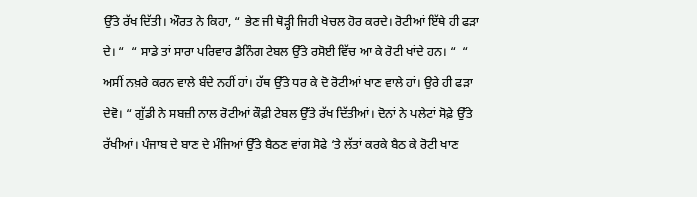ਉੱਤੇ ਰੱਖ ਦਿੱਤੀ। ਔਰਤ ਨੇ ਕਿਹਾ, “ ਭੇਣ ਜੀ ਥੋੜ੍ਹੀ ਜਿਹੀ ਖੇਚਲ ਹੋਰ ਕਰਦੇ। ਰੋਟੀਆਂ ਇੱਥੇ ਹੀ ਫੜਾ ਦੇ। “  “ ਸਾਡੇ ਤਾਂ ਸਾਰਾ ਪਰਿਵਾਰ ਡੈਨਿੰਗ ਟੇਬਲ ਉੱਤੇ ਰਸੋਈ ਵਿੱਚ ਆ ਕੇ ਰੋਟੀ ਖਾਂਦੇ ਹਨ। “  “ ਅਸੀਂ ਨਖ਼ਰੇ ਕਰਨ ਵਾਲੇ ਬੰਦੇ ਨਹੀਂ ਹਾਂ। ਹੱਥ ਉੱਤੇ ਧਰ ਕੇ ਦੋ ਰੋਟੀਆਂ ਖਾਣ ਵਾਲੇ ਹਾਂ। ਉਰੇ ਹੀ ਫੜਾ ਦੇਵੋ। “ ਗੁੱਡੀ ਨੇ ਸਬਜ਼ੀ ਨਾਲ ਰੋਟੀਆਂ ਕੌਫ਼ੀ ਟੇਬਲ ਉੱਤੇ ਰੱਖ ਦਿੱਤੀਆਂ। ਦੋਨਾਂ ਨੇ ਪਲੇਟਾਂ ਸੋਫ਼ੇ ਉੱਤੇ ਰੱਖੀਆਂ। ਪੰਜਾਬ ਦੇ ਬਾਣ ਦੇ ਮੰਜਿਆਂ ਉੱਤੇ ਬੈਠਣ ਵਾਂਗ ਸੋਫੇ ‘ਤੇ ਲੱਤਾਂ ਕਰਕੇ ਬੈਠ ਕੇ ਰੋਟੀ ਖਾਣ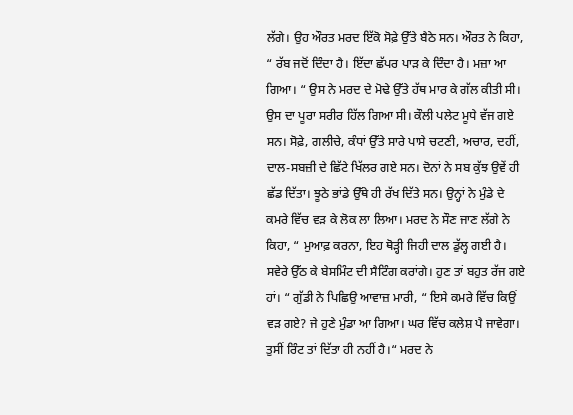ਲੱਗੇ। ਉਹ ਔਰਤ ਮਰਦ ਇੱਕੋ ਸੋਫ਼ੇ ਉੱਤੇ ਬੈਠੇ ਸਨ। ਔਰਤ ਨੇ ਕਿਹਾ, “ ਰੱਬ ਜਦੋਂ ਦਿੰਦਾ ਹੈ। ਇੱਦਾ ਛੱਪਰ ਪਾੜ ਕੇ ਦਿੰਦਾ ਹੈ। ਮਜ਼ਾ ਆ ਗਿਆ। “ ਉਸ ਨੇ ਮਰਦ ਦੇ ਮੋਢੇ ਉੱਤੇ ਹੱਥ ਮਾਰ ਕੇ ਗੱਲ ਕੀਤੀ ਸੀ। ਉਸ ਦਾ ਪੂਰਾ ਸਰੀਰ ਹਿੱਲ ਗਿਆ ਸੀ। ਕੌਲੀ ਪਲੇਟ ਮੂਧੇ ਵੱਜ ਗਏ ਸਨ। ਸੋਫ਼ੇ, ਗਲੀਚੇ, ਕੰਧਾਂ ਉੱਤੇ ਸਾਰੇ ਪਾਸੇ ਚਟਣੀ, ਅਚਾਰ, ਦਹੀਂ, ਦਾਲ-ਸਬਜ਼ੀ ਦੇ ਛਿੱਟੇ ਖਿੱਲਰ ਗਏ ਸਨ। ਦੋਨਾਂ ਨੇ ਸਬ ਕੁੱਝ ਉਵੇਂ ਹੀ ਛੱਡ ਦਿੱਤਾ। ਝੂਠੇ ਭਾਂਡੇ ਉੱਥੇ ਹੀ ਰੱਖ ਦਿੱਤੇ ਸਨ। ਉਨ੍ਹਾਂ ਨੇ ਮੁੰਡੇ ਦੇ ਕਮਰੇ ਵਿੱਚ ਵੜ ਕੇ ਲੋਕ ਲਾ ਲਿਆ। ਮਰਦ ਨੇ ਸੌਣ ਜਾਣ ਲੱਗੇ ਨੇ ਕਿਹਾ, “ ਮੁਆਫ਼ ਕਰਨਾ, ਇਹ ਥੋੜ੍ਹੀ ਜਿਹੀ ਦਾਲ ਡੁੱਲ੍ਹ ਗਈ ਹੈ। ਸਵੇਰੇ ਉੱਠ ਕੇ ਬੇਸਮਿੰਟ ਦੀ ਸੈਟਿੰਗ ਕਰਾਂਗੇ। ਹੁਣ ਤਾਂ ਬਹੁਤ ਰੱਜ ਗਏ ਹਾਂ। “ ਗੁੱਡੀ ਨੇ ਪਿਛਿਉ ਆਵਾਜ਼ ਮਾਰੀ, “ ਇਸੇ ਕਮਰੇ ਵਿੱਚ ਕਿਉਂ ਵੜ ਗਏ? ਜੇ ਹੁਣੇ ਮੁੰਡਾ ਆ ਗਿਆ। ਘਰ ਵਿੱਚ ਕਲੇਸ਼ ਪੈ ਜਾਵੇਗਾ। ਤੁਸੀਂ ਰਿੰਟ ਤਾਂ ਦਿੱਤਾ ਹੀ ਨਹੀਂ ਹੈ।“ ਮਰਦ ਨੇ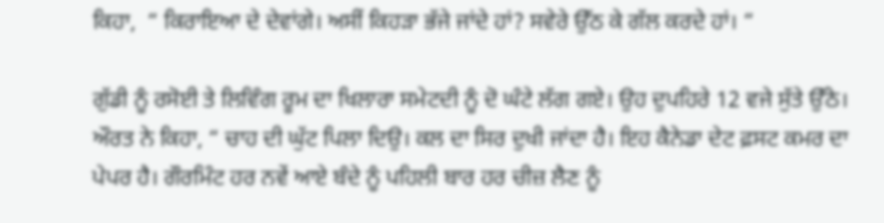ਕਿਹਾ,  “ ਕਿਰਾਇਆ ਦੇ ਦੇਵਾਂਗੇ। ਅਸੀਂ ਕਿਹੜਾ ਭੱਜੇ ਜਾਂਦੇ ਹਾਂ? ਸਵੇਰੇ ਉੱਠ ਕੇ ਗੱਲ ਕਰਦੇ ਹਾਂ। “

ਗੁੱਡੀ ਨੂੰ ਰਸੋਈ ਤੇ ਲਿਵਿੰਗ ਰੂਮ ਦਾ ਖਿਲਾਰਾ ਸਮੇਟਦੀ ਨੂੰ ਦੋ ਘੰਟੇ ਲੱਗ ਗਏ। ਉਹ ਦੁਪਹਿਰੇ 12 ਵਜੇ ਸੁੱਤੇ ਉੱਠੇ। ਔਰਤ ਨੇ ਕਿਹਾ, “ ਚਾਹ ਦੀ ਘੁੱਟ ਪਿਲਾ ਦਿਉ। ਕਲ ਦਾ ਸਿਰ ਦੁਖੀ ਜਾਂਦਾ ਹੈ। ਇਹ ਕੈਨੇਡਾ ਦੇਟ ਫ਼ਸਟ ਕਮਰ ਦਾ ਪੇਪਰ ਹੈ। ਗੌਰਮਿੰਟ ਹਰ ਨਵੇਂ ਆਏ ਬੰਦੇ ਨੂੰ ਪਹਿਲੀ ਬਾਰ ਹਰ ਚੀਜ਼ ਲੈਣ ਨੂੰ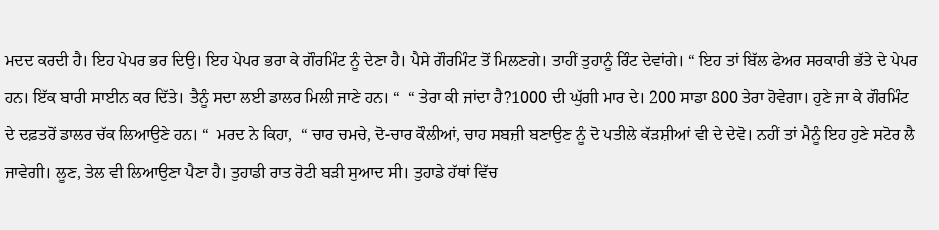ਮਦਦ ਕਰਦੀ ਹੈ। ਇਹ ਪੇਪਰ ਭਰ ਦਿਉ। ਇਹ ਪੇਪਰ ਭਰਾ ਕੇ ਗੌਰਮਿੰਟ ਨੂੰ ਦੇਣਾ ਹੈ। ਪੈਸੇ ਗੌਰਮਿੰਟ ਤੋਂ ਮਿਲਣਗੇ। ਤਾਹੀਂ ਤੁਹਾਨੂੰ ਰਿੰਟ ਦੇਵਾਂਗੇ। “ ਇਹ ਤਾਂ ਬਿੱਲ ਫੇਅਰ ਸਰਕਾਰੀ ਭੱਤੇ ਦੇ ਪੇਪਰ ਹਨ। ਇੱਕ ਬਾਰੀ ਸਾਈਨ ਕਰ ਦਿੱਤੇ। ਤੈਨੂੰ ਸਦਾ ਲਈ ਡਾਲਰ ਮਿਲੀ ਜਾਣੇ ਹਨ। “  “ ਤੇਰਾ ਕੀ ਜਾਂਦਾ ਹੈ?1000 ਦੀ ਘੁੱਗੀ ਮਾਰ ਦੇ। 200 ਸਾਡਾ 800 ਤੇਰਾ ਹੋਵੇਗਾ। ਹੁਣੇ ਜਾ ਕੇ ਗੌਰਮਿੰਟ ਦੇ ਦਫ਼ਤਰੋਂ ਡਾਲਰ ਚੱਕ ਲਿਆਉਣੇ ਹਨ। “  ਮਰਦ ਨੇ ਕਿਹਾ,  “ ਚਾਰ ਚਮਚੇ, ਦੋ-ਚਾਰ ਕੌਲੀਆਂ, ਚਾਹ ਸਬਜ਼ੀ ਬਣਾਉਣ ਨੂੰ ਦੋ ਪਤੀਲੇ ਕੱੜਸ਼ੀਆਂ ਵੀ ਦੇ ਦੇਵੋ। ਨਹੀਂ ਤਾਂ ਮੈਨੂੰ ਇਹ ਹੁਣੇ ਸਟੋਰ ਲੈ ਜਾਵੇਗੀ। ਲੂਣ, ਤੇਲ ਵੀ ਲਿਆਉਣਾ ਪੈਣਾ ਹੈ। ਤੁਹਾਡੀ ਰਾਤ ਰੋਟੀ ਬੜੀ ਸੁਆਦ ਸੀ। ਤੁਹਾਡੇ ਹੱਥਾਂ ਵਿੱਚ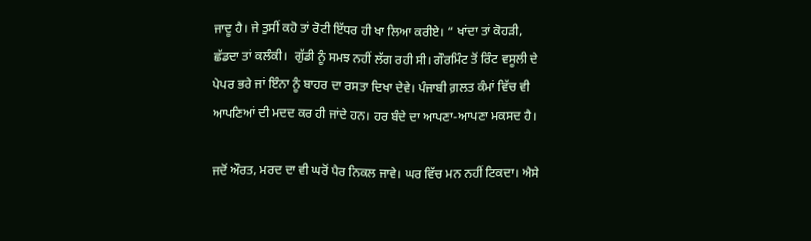ਜਾਦੂ ਹੈ। ਜੇ ਤੁਸੀਂ ਕਹੋ ਤਾਂ ਰੋਟੀ ਇੱਧਰ ਹੀ ਖਾ ਲਿਆ ਕਰੀਏ। “ ਖਾਂਦਾ ਤਾਂ ਕੋਹੜੀ, ਛੱਡਦਾ ਤਾਂ ਕਲੰਕੀ।  ਗੁੱਡੀ ਨੂੰ ਸਮਝ ਨਹੀਂ ਲੱਗ ਰਹੀ ਸੀ। ਗੌਰਮਿੰਟ ਤੋਂ ਰਿੰਟ ਵਸੂਲੀ ਦੇ ਪੇਪਰ ਭਰੇ ਜਾਂ ਇੰਨਾ ਨੂੰ ਬਾਹਰ ਦਾ ਰਸਤਾ ਦਿਖਾ ਦੇਵੇ। ਪੰਜਾਬੀ ਗ਼ਲਤ ਕੰਮਾਂ ਵਿੱਚ ਵੀ ਆਪਣਿਆਂ ਦੀ ਮਦਦ ਕਰ ਹੀ ਜਾਂਦੇ ਹਨ। ਹਰ ਬੰਦੇ ਦਾ ਆਪਣਾ-ਆਪਣਾ ਮਕਸਦ ਹੈ।

ਜਦੋਂ ਔਰਤ, ਮਰਦ ਦਾ ਵੀ ਘਰੋਂ ਪੈਰ ਨਿਕਲ ਜਾਵੇ। ਘਰ ਵਿੱਚ ਮਨ ਨਹੀਂ ਟਿਕਦਾ। ਐਸੇ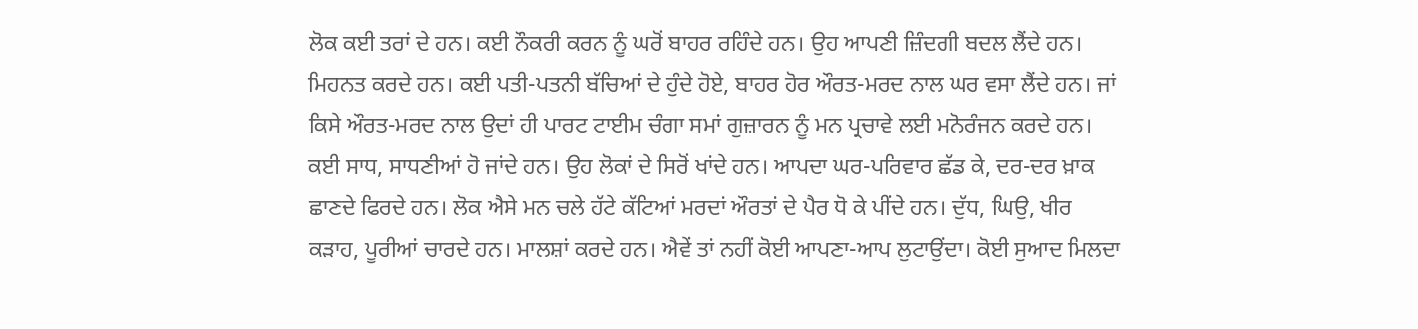ਲੋਕ ਕਈ ਤਰਾਂ ਦੇ ਹਨ। ਕਈ ਨੌਕਰੀ ਕਰਨ ਨੂੰ ਘਰੋਂ ਬਾਹਰ ਰਹਿੰਦੇ ਹਨ। ਉਹ ਆਪਣੀ ਜ਼ਿੰਦਗੀ ਬਦਲ ਲੈਂਦੇ ਹਨ। ਮਿਹਨਤ ਕਰਦੇ ਹਨ। ਕਈ ਪਤੀ-ਪਤਨੀ ਬੱਚਿਆਂ ਦੇ ਹੁੰਦੇ ਹੋਏ, ਬਾਹਰ ਹੋਰ ਔਰਤ-ਮਰਦ ਨਾਲ ਘਰ ਵਸਾ ਲੈਂਦੇ ਹਨ। ਜਾਂ ਕਿਸੇ ਔਰਤ-ਮਰਦ ਨਾਲ ਉਦਾਂ ਹੀ ਪਾਰਟ ਟਾਈਮ ਚੰਗਾ ਸਮਾਂ ਗੁਜ਼ਾਰਨ ਨੂੰ ਮਨ ਪ੍ਰਚਾਵੇ ਲਈ ਮਨੋਰੰਜਨ ਕਰਦੇ ਹਨ। ਕਈ ਸਾਧ, ਸਾਧਣੀਆਂ ਹੋ ਜਾਂਦੇ ਹਨ। ਉਹ ਲੋਕਾਂ ਦੇ ਸਿਰੋਂ ਖਾਂਦੇ ਹਨ। ਆਪਦਾ ਘਰ-ਪਰਿਵਾਰ ਛੱਡ ਕੇ, ਦਰ-ਦਰ ਖ਼ਾਕ ਛਾਣਦੇ ਫਿਰਦੇ ਹਨ। ਲੋਕ ਐਸੇ ਮਨ ਚਲੇ ਹੱਟੇ ਕੱਟਿਆਂ ਮਰਦਾਂ ਔਰਤਾਂ ਦੇ ਪੈਰ ਧੋ ਕੇ ਪੀਂਦੇ ਹਨ। ਦੁੱਧ, ਘਿਉ, ਖੀਰ ਕੜਾਹ, ਪੂਰੀਆਂ ਚਾਰਦੇ ਹਨ। ਮਾਲਸ਼ਾਂ ਕਰਦੇ ਹਨ। ਐਵੇਂ ਤਾਂ ਨਹੀਂ ਕੋਈ ਆਪਣਾ-ਆਪ ਲੁਟਾਉਂਦਾ। ਕੋਈ ਸੁਆਦ ਮਿਲਦਾ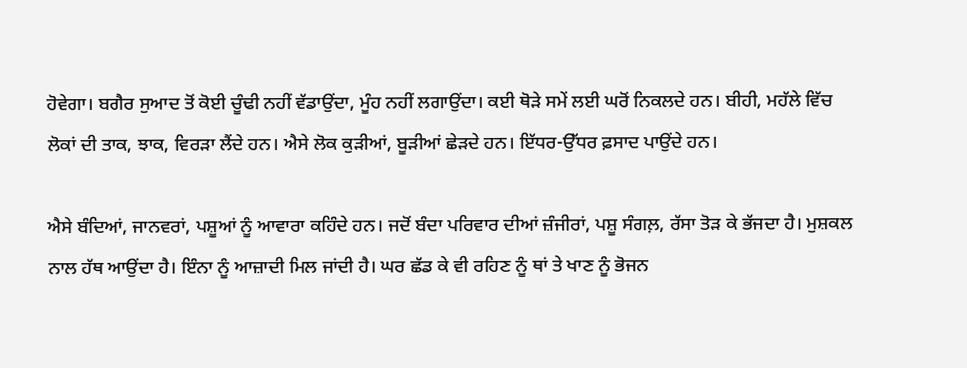ਹੋਵੇਗਾ। ਬਗੈਰ ਸੁਆਦ ਤੋਂ ਕੋਈ ਚੂੰਢੀ ਨਹੀਂ ਵੱਡਾਉਂਦਾ, ਮੂੰਹ ਨਹੀਂ ਲਗਾਉਂਦਾ। ਕਈ ਥੋੜੇ ਸਮੇਂ ਲਈ ਘਰੋਂ ਨਿਕਲਦੇ ਹਨ। ਬੀਹੀ, ਮਹੱਲੇ ਵਿੱਚ ਲੋਕਾਂ ਦੀ ਤਾਕ, ਝਾਕ, ਵਿਰੜਾ ਲੈਂਦੇ ਹਨ। ਐਸੇ ਲੋਕ ਕੁੜੀਆਂ, ਬੂੜੀਆਂ ਛੇੜਦੇ ਹਨ। ਇੱਧਰ-ਉੱਧਰ ਫ਼ਸਾਦ ਪਾਉਂਦੇ ਹਨ।

ਐਸੇ ਬੰਦਿਆਂ, ਜਾਨਵਰਾਂ, ਪਸ਼ੂਆਂ ਨੂੰ ਆਵਾਰਾ ਕਹਿੰਦੇ ਹਨ। ਜਦੋਂ ਬੰਦਾ ਪਰਿਵਾਰ ਦੀਆਂ ਜ਼ੰਜੀਰਾਂ, ਪਸ਼ੂ ਸੰਗਲ਼, ਰੱਸਾ ਤੋੜ ਕੇ ਭੱਜਦਾ ਹੈ। ਮੁਸ਼ਕਲ ਨਾਲ ਹੱਥ ਆਉਂਦਾ ਹੈ। ਇੰਨਾ ਨੂੰ ਆਜ਼ਾਦੀ ਮਿਲ ਜਾਂਦੀ ਹੈ। ਘਰ ਛੱਡ ਕੇ ਵੀ ਰਹਿਣ ਨੂੰ ਥਾਂ ਤੇ ਖਾਣ ਨੂੰ ਭੋਜਨ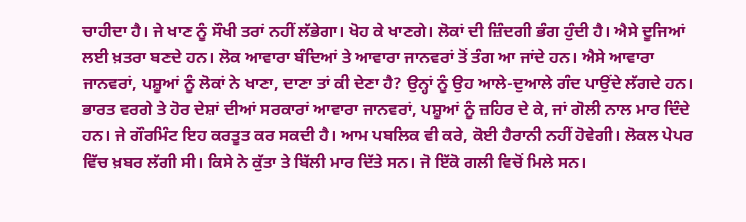ਚਾਹੀਦਾ ਹੈ। ਜੇ ਖਾਣ ਨੂੰ ਸੌਖੀ ਤਰਾਂ ਨਹੀਂ ਲੱਭੇਗਾ। ਖੋਹ ਕੇ ਖਾਣਗੇ। ਲੋਕਾਂ ਦੀ ਜ਼ਿੰਦਗੀ ਭੰਗ ਹੁੰਦੀ ਹੈ। ਐਸੇ ਦੂਜਿਆਂ ਲਈ ਖ਼ਤਰਾ ਬਣਦੇ ਹਨ। ਲੋਕ ਆਵਾਰਾ ਬੰਦਿਆਂ ਤੇ ਆਵਾਰਾ ਜਾਨਵਰਾਂ ਤੋਂ ਤੰਗ ਆ ਜਾਂਦੇ ਹਨ। ਐਸੇ ਆਵਾਰਾ ਜਾਨਵਰਾਂ, ਪਸ਼ੂਆਂ ਨੂੰ ਲੋਕਾਂ ਨੇ ਖਾਣਾ, ਦਾਣਾ ਤਾਂ ਕੀ ਦੇਣਾ ਹੈ? ਉਨ੍ਹਾਂ ਨੂੰ ਉਹ ਆਲੇ-ਦੁਆਲੇ ਗੰਦ ਪਾਉਂਦੇ ਲੱਗਦੇ ਹਨ। ਭਾਰਤ ਵਰਗੇ ਤੇ ਹੋਰ ਦੇਸ਼ਾਂ ਦੀਆਂ ਸਰਕਾਰਾਂ ਆਵਾਰਾ ਜਾਨਵਰਾਂ, ਪਸ਼ੂਆਂ ਨੂੰ ਜ਼ਹਿਰ ਦੇ ਕੇ, ਜਾਂ ਗੋਲੀ ਨਾਲ ਮਾਰ ਦਿੰਦੇ ਹਨ। ਜੇ ਗੌਰਮਿੰਟ ਇਹ ਕਰਤੂਤ ਕਰ ਸਕਦੀ ਹੈ। ਆਮ ਪਬਲਿਕ ਵੀ ਕਰੇ, ਕੋਈ ਹੈਰਾਨੀ ਨਹੀਂ ਹੋਵੇਗੀ। ਲੋਕਲ ਪੇਪਰ ਵਿੱਚ ਖ਼ਬਰ ਲੱਗੀ ਸੀ। ਕਿਸੇ ਨੇ ਕੁੱਤਾ ਤੇ ਬਿੱਲੀ ਮਾਰ ਦਿੱਤੇ ਸਨ। ਜੋ ਇੱਕੋ ਗਲੀ ਵਿਚੋਂ ਮਿਲੇ ਸਨ।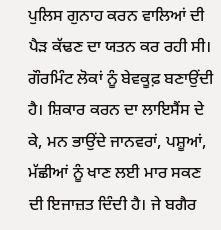ਪੁਲਿਸ ਗੁਨਾਹ ਕਰਨ ਵਾਲਿਆਂ ਦੀ ਪੈੜ ਕੱਢਣ ਦਾ ਯਤਨ ਕਰ ਰਹੀ ਸੀ। ਗੌਰਮਿੰਟ ਲੋਕਾਂ ਨੂੰ ਬੇਵਕੂਫ਼ ਬਣਾਉਂਦੀ ਹੈ। ਸ਼ਿਕਾਰ ਕਰਨ ਦਾ ਲਾਇਸੈਂਸ ਦੇ ਕੇ, ਮਨ ਭਾਉਂਦੇ ਜਾਨਵਰਾਂ, ਪਸ਼ੂਆਂ, ਮੱਛੀਆਂ ਨੂੰ ਖਾਣ ਲਈ ਮਾਰ ਸਕਣ ਦੀ ਇਜਾਜ਼ਤ ਦਿੰਦੀ ਹੈ। ਜੇ ਬਗੈਰ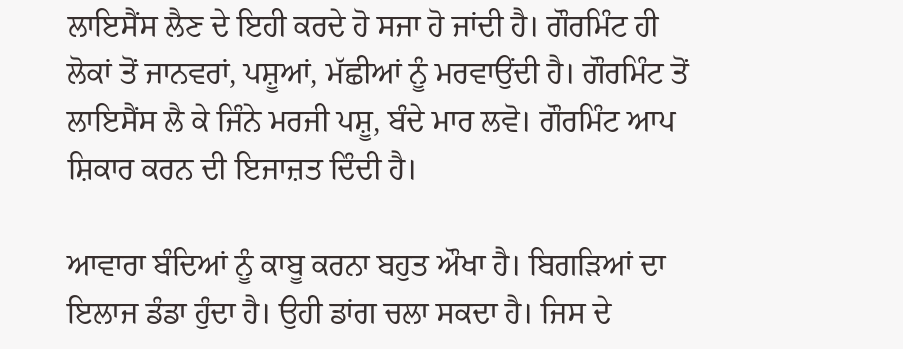ਲਾਇਸੈਂਸ ਲੈਣ ਦੇ ਇਹੀ ਕਰਦੇ ਹੋ ਸਜਾ ਹੋ ਜਾਂਦੀ ਹੈ। ਗੌਰਮਿੰਟ ਹੀ ਲੋਕਾਂ ਤੋਂ ਜਾਨਵਰਾਂ, ਪਸ਼ੂਆਂ, ਮੱਛੀਆਂ ਨੂੰ ਮਰਵਾਉਂਦੀ ਹੈ। ਗੌਰਮਿੰਟ ਤੋਂ ਲਾਇਸੈਂਸ ਲੈ ਕੇ ਜਿੰਨੇ ਮਰਜੀ ਪਸ਼ੂ, ਬੰਦੇ ਮਾਰ ਲਵੋ। ਗੌਰਮਿੰਟ ਆਪ ਸ਼ਿਕਾਰ ਕਰਨ ਦੀ ਇਜਾਜ਼ਤ ਦਿੰਦੀ ਹੈ।

ਆਵਾਰਾ ਬੰਦਿਆਂ ਨੂੰ ਕਾਬੂ ਕਰਨਾ ਬਹੁਤ ਔਖਾ ਹੈ। ਬਿਗੜਿਆਂ ਦਾ ਇਲਾਜ ਡੰਡਾ ਹੁੰਦਾ ਹੈ। ਉਹੀ ਡਾਂਗ ਚਲਾ ਸਕਦਾ ਹੈ। ਜਿਸ ਦੇ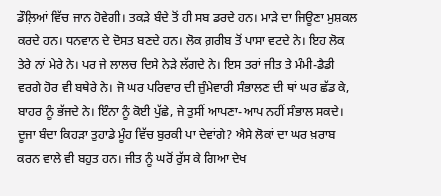ਡੌਲ਼ਿਆਂ ਵਿੱਚ ਜਾਨ ਹੋਵੇਗੀ। ਤਕੜੇ ਬੰਦੇ ਤੋਂ ਹੀ ਸਬ ਡਰਦੇ ਹਨ। ਮਾੜੇ ਦਾ ਜਿਊਣਾ ਮੁਸ਼ਕਲ ਕਰਦੇ ਹਨ। ਧਨਵਾਨ ਦੇ ਦੋਸਤ ਬਣਦੇ ਹਨ। ਲੋਕ ਗ਼ਰੀਬ ਤੋਂ ਪਾਸਾ ਵਟਦੇ ਨੇ। ਇਹ ਲੋਕ ਤੇਰੇ ਨਾਂ ਮੇਰੇ ਨੇ। ਪਰ ਜੇ ਲਾਲਚ ਦਿਸੇ ਨੇੜੇ ਲੱਗਦੇ ਨੇ। ਇਸ ਤਰਾਂ ਜੀਤ ਤੇ ਮੰਮੀ-ਡੈਡੀ ਵਰਗੇ ਹੋਰ ਵੀ ਬਥੇਰੇ ਨੇ। ਜੋ ਘਰ ਪਰਿਵਾਰ ਦੀ ਜ਼ੁੰਮੇਵਾਰੀ ਸੰਭਾਲਣ ਦੀ ਥਾਂ ਘਰ ਛੱਡ ਕੇ, ਬਾਹਰ ਨੂੰ ਭੱਜਦੇ ਨੇ। ਇੰਨਾ ਨੂੰ ਕੋਈ ਪੁੱਛੇ, ਜੇ ਤੁਸੀਂ ਆਪਣਾ-ਆਪ ਨਹੀਂ ਸੰਭਾਲ ਸਕਦੇ। ਦੂਜਾ ਬੰਦਾ ਕਿਹੜਾ ਤੁਹਾਡੇ ਮੂੰਹ ਵਿੱਚ ਬੁਰਕੀ ਪਾ ਦੇਵਾਂਗੇ? ਐਸੇ ਲੋਕਾਂ ਦਾ ਘਰ ਖ਼ਰਾਬ ਕਰਨ ਵਾਲੇ ਵੀ ਬਹੁਤ ਹਨ। ਜੀਤ ਨੂੰ ਘਰੋਂ ਰੁੱਸ ਕੇ ਗਿਆ ਦੇਖ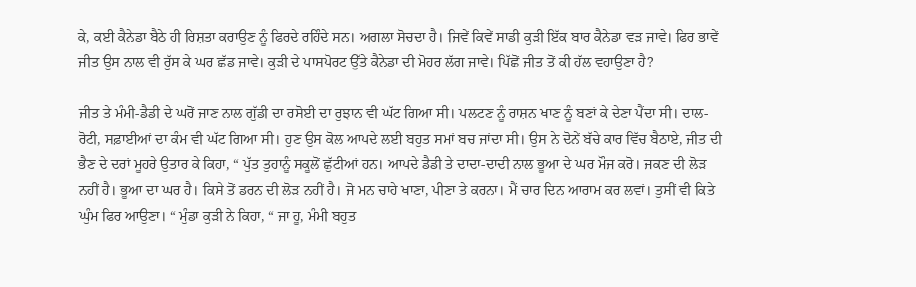ਕੇ, ਕਈ ਕੈਨੇਡਾ ਬੈਠੇ ਹੀ ਰਿਸ਼ਤਾ ਕਰਾਉਣ ਨੂੰ ਫਿਰਦੇ ਰਹਿੰਦੇ ਸਨ। ਅਗਲਾ ਸੋਚਦਾ ਹੈ। ਜਿਵੇਂ ਕਿਵੇਂ ਸਾਡੀ ਕੁੜੀ ਇੱਕ ਬਾਰ ਕੈਨੇਡਾ ਵੜ ਜਾਵੇ। ਫਿਰ ਭਾਵੇਂ ਜੀਤ ਉਸ ਨਾਲ ਵੀ ਰੁੱਸ ਕੇ ਘਰ ਛੱਡ ਜਾਵੇ। ਕੁੜੀ ਦੇ ਪਾਸਪੋਰਟ ਉੱਤੇ ਕੈਨੇਡਾ ਦੀ ਮੋਹਰ ਲੱਗ ਜਾਵੇ। ਪਿੱਛੋਂ ਜੀਤ ਤੋਂ ਕੀ ਹੱਲ ਵਹਾਉਣਾ ਹੈ?

ਜੀਤ ਤੇ ਮੰਮੀ-ਡੈਡੀ ਦੇ ਘਰੋਂ ਜਾਣ ਨਾਲ ਗੁੱਡੀ ਦਾ ਰਸੋਈ ਦਾ ਰੁਝਾਨ ਵੀ ਘੱਟ ਗਿਆ ਸੀ। ਪਲਟਣ ਨੂੰ ਰਾਸ਼ਨ ਖਾਣ ਨੂੰ ਬਣਾਂ ਕੇ ਦੇਣਾ ਪੈਂਦਾ ਸੀ। ਦਾਲ-ਰੋਟੀ, ਸਫ਼ਾਈਆਂ ਦਾ ਕੰਮ ਵੀ ਘੱਟ ਗਿਆ ਸੀ। ਹੁਣ ਉਸ ਕੋਲ ਆਪਦੇ ਲਈ ਬਹੁਤ ਸਮਾਂ ਬਚ ਜਾਂਦਾ ਸੀ। ਉਸ ਨੇ ਦੋਨੇਂ ਬੱਚੇ ਕਾਰ ਵਿੱਚ ਬੈਠਾਏ, ਜੀਤ ਦੀ ਭੈਣ ਦੇ ਦਰਾਂ ਮੂਹਰੇ ਉਤਾਰ ਕੇ ਕਿਹਾ, “ ਪੁੱਤ ਤੁਹਾਨੂੰ ਸਕੂਲੋਂ ਛੁੱਟੀਆਂ ਹਨ। ਆਪਦੇ ਡੈਡੀ ਤੇ ਦਾਦਾ-ਦਾਦੀ ਨਾਲ ਭੂਆ ਦੇ ਘਰ ਮੌਜ ਕਰੋ। ਜਕਣ ਦੀ ਲੋੜ ਨਹੀਂ ਹੈ। ਭੂਆ ਦਾ ਘਰ ਹੈ। ਕਿਸੇ ਤੋਂ ਡਰਨ ਦੀ ਲੋੜ ਨਹੀਂ ਹੈ। ਜੋ ਮਨ ਚਾਹੇ ਖਾਣਾ, ਪੀਣਾ ਤੇ ਕਰਨਾ। ਮੈਂ ਚਾਰ ਦਿਨ ਆਰਾਮ ਕਰ ਲਵਾਂ। ਤੁਸੀਂ ਵੀ ਕਿਤੇ ਘੁੰਮ ਫਿਰ ਆਉਣਾ। “ ਮੁੰਡਾ ਕੁੜੀ ਨੇ ਕਿਹਾ, “ ਜਾ ਹੂ, ਮੰਮੀ ਬਹੁਤ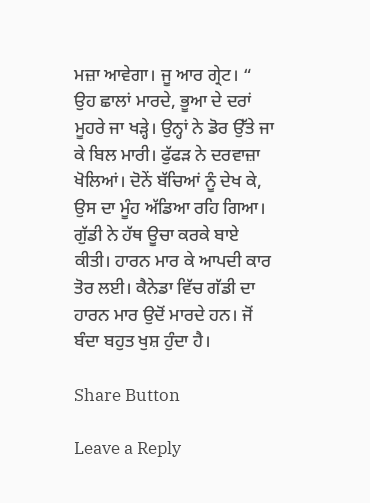ਮਜ਼ਾ ਆਵੇਗਾ। ਜੂ ਆਰ ਗ੍ਰੇਟ। “ ਉਹ ਛਾਲਾਂ ਮਾਰਦੇ, ਭੂਆ ਦੇ ਦਰਾਂ ਮੂਹਰੇ ਜਾ ਖੜ੍ਹੇ। ਉਨ੍ਹਾਂ ਨੇ ਡੋਰ ਉੱਤੇ ਜਾ ਕੇ ਬਿਲ ਮਾਰੀ। ਫੁੱਫੜ ਨੇ ਦਰਵਾਜ਼ਾ ਖੋਲਿਆਂ। ਦੋਨੇਂ ਬੱਚਿਆਂ ਨੂੰ ਦੇਖ ਕੇ, ਉਸ ਦਾ ਮੂੰਹ ਅੱਡਿਆ ਰਹਿ ਗਿਆ। ਗੁੱਡੀ ਨੇ ਹੱਥ ਊਚਾ ਕਰਕੇ ਬਾਏ ਕੀਤੀ। ਹਾਰਨ ਮਾਰ ਕੇ ਆਪਦੀ ਕਾਰ ਤੋਰ ਲਈ। ਕੈਨੇਡਾ ਵਿੱਚ ਗੱਡੀ ਦਾ ਹਾਰਨ ਮਾਰ ਉਦੋਂ ਮਾਰਦੇ ਹਨ। ਜੋਂ ਬੰਦਾ ਬਹੁਤ ਖੁਸ਼ ਹੁੰਦਾ ਹੈ।

Share Button

Leave a Reply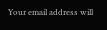Your email address will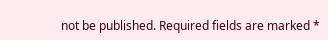not be published. Required fields are marked *